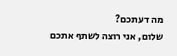מה דעתכם?
שלום, אני רוצה לשתף אתכם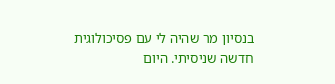בנסיון מר שהיה לי עם פסיכולוגית חדשה שניסיתי. היום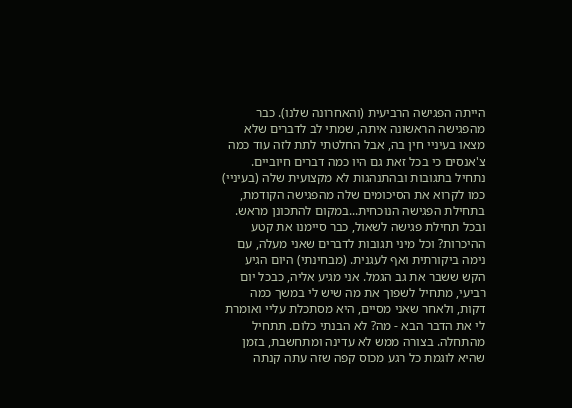הייתה הפגישה הרביעית (והאחרונה שלנו). כבר מהפגישה הראשונה איתה, שמתי לב לדברים שלא מצאו בעיניי חין בה, אבל החלטתי לתת לזה עוד כמה צ'אנסים כי בכל זאת גם היו כמה דברים חיוביים. נתחיל בתגובות ובהתנהגות לא מקצועית שלה (בעיניי) כמו לקרוא את הסיכומים שלה מהפגישה הקודמת, בתחילת הפגישה הנוכחית...במקום להתכונן מראש. ובכל תחילת פגישה לשאול, כבר סיימנו את קטע ההיכרות? וכל מיני תגובות לדברים שאני מעלה, עם נימה ביקורתית ואף לעגנית. (מבחינתי) היום הגיע הקש ששבר את גב הגמל. אני מגיע אליה, כבכל יום רביעי, מתחיל לשפוך את מה שיש לי במשך כמה דקות, ולאחר שאני מסיים, היא מסתכלת עליי ואומרת לי את הדבר הבא - מה? לא הבנתי כלום. תתחיל מהתחלה. בצורה ממש לא עדינה ומתחשבת, בזמן שהיא לוגמת כל רגע מכוס קפה שזה עתה קנתה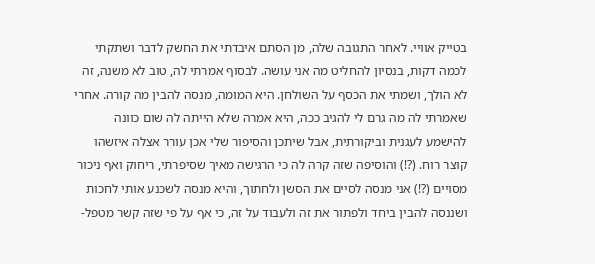בטייק אוויי. לאחר התגובה שלה, מן הסתם איבדתי את החשק לדבר ושתקתי לכמה דקות, בנסיון להחליט מה אני עושה. לבסוף אמרתי לה, טוב לא משנה, זה לא הולך, ושמתי את הכסף על השולחן. היא המומה, מנסה להבין מה קורה. אחרי שאמרתי לה מה גרם לי להגיב ככה, היא אמרה שלא הייתה לה שום כוונה להישמע לעגנית וביקורתית, אבל שיתכן והסיפור שלי אכן עורר אצלה איזשהו קוצר רוח. (?!) והוסיפה שזה קרה לה כי הרגישה מאיך שסיפרתי, ריחוק ואף ניכור מסויים (?!) אני מנסה לסיים את הסשן ולחתוך, והיא מנסה לשכנע אותי לחכות ושננסה להבין ביחד ולפתור את זה ולעבוד על זה, כי אף על פי שזה קשר מטפל-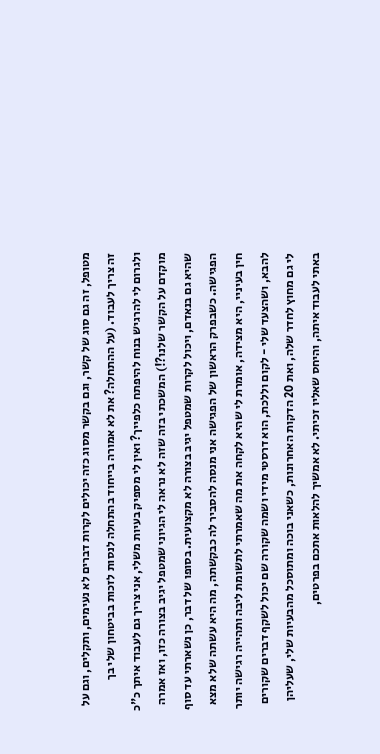מטופל, זה גם סוג של קשר, וגם בקשר מסוג כזה יכולים לקרות דברים לא נעימים, ותקלים, וגם על זה צריך לעבוד. (על ההתחלה? את לא אמורה בייחוד בהתחלה לנסות לזכות בביטחון שלי בך ולגרום לי להרגיש בנוח להיפתח כלפייך? ואין לי מספיק בעיות משלי, אני צריך גם לעבוד איתך כ"כ מוקדם על הקשר שלנו?!) המשכתי בזה שזה לא נראה לי הגיוני שמטפל יגיב בצורה כזו, ואז אמרה שהיא גם בנאדם, ויכול לקרות שמטפל יגיב בצורה לא מקצועית. בסופו של דבר, כן נשארתי עד סוף הפגישה. כשבפרק הראשון של הפגישה אני מנסה להסביר לה כבקשתה, מה היא עשתה שלא מצא חין בעיניי, היא מצידה, אומרת לי שהיא לקחה את מה שאמרתי לתשומת ליבה ותהייה רגישה יותר להבא, ושהצעד שלי - לקום וללכת, הוא דרסטי מידי ושמה שקורה שם יכול לשקף דברים שקורים לי גם מחוץ לחדר שלה, ואת 20 הדקות האחרונות, כשאני בוכה ומתוסכל מהבעיות שלי, שעליהן באתי לעבוד איתה, והיחס שאליו זכיתי. לא אמשיך להלאות אתכם בפרטים,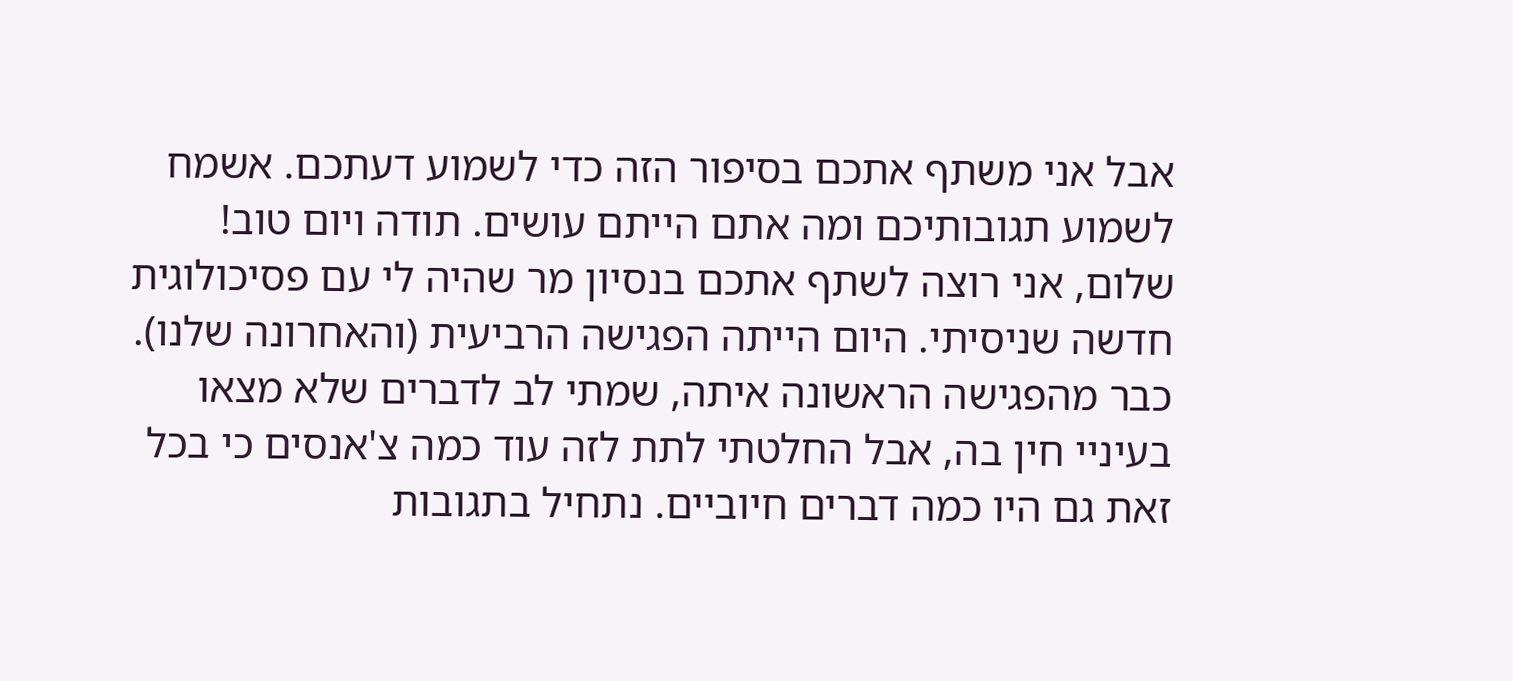אבל אני משתף אתכם בסיפור הזה כדי לשמוע דעתכם. אשמח לשמוע תגובותיכם ומה אתם הייתם עושים. תודה ויום טוב!
שלום, אני רוצה לשתף אתכם בנסיון מר שהיה לי עם פסיכולוגית חדשה שניסיתי. היום הייתה הפגישה הרביעית (והאחרונה שלנו). כבר מהפגישה הראשונה איתה, שמתי לב לדברים שלא מצאו בעיניי חין בה, אבל החלטתי לתת לזה עוד כמה צ'אנסים כי בכל זאת גם היו כמה דברים חיוביים. נתחיל בתגובות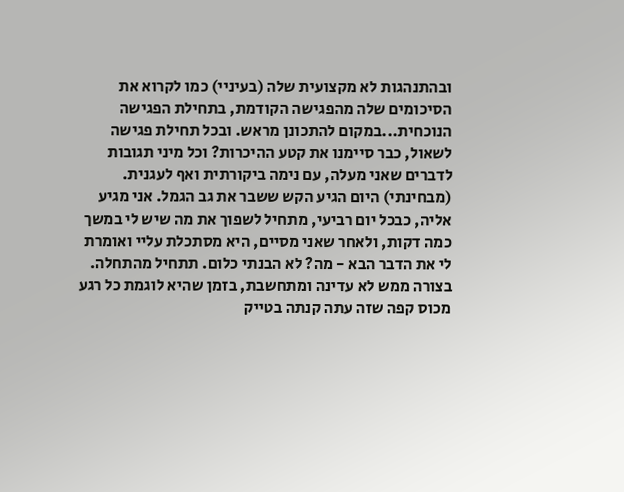ובהתנהגות לא מקצועית שלה (בעיניי) כמו לקרוא את הסיכומים שלה מהפגישה הקודמת, בתחילת הפגישה הנוכחית...במקום להתכונן מראש. ובכל תחילת פגישה לשאול, כבר סיימנו את קטע ההיכרות? וכל מיני תגובות לדברים שאני מעלה, עם נימה ביקורתית ואף לעגנית. (מבחינתי) היום הגיע הקש ששבר את גב הגמל. אני מגיע אליה, כבכל יום רביעי, מתחיל לשפוך את מה שיש לי במשך כמה דקות, ולאחר שאני מסיים, היא מסתכלת עליי ואומרת לי את הדבר הבא - מה? לא הבנתי כלום. תתחיל מהתחלה. בצורה ממש לא עדינה ומתחשבת, בזמן שהיא לוגמת כל רגע מכוס קפה שזה עתה קנתה בטייק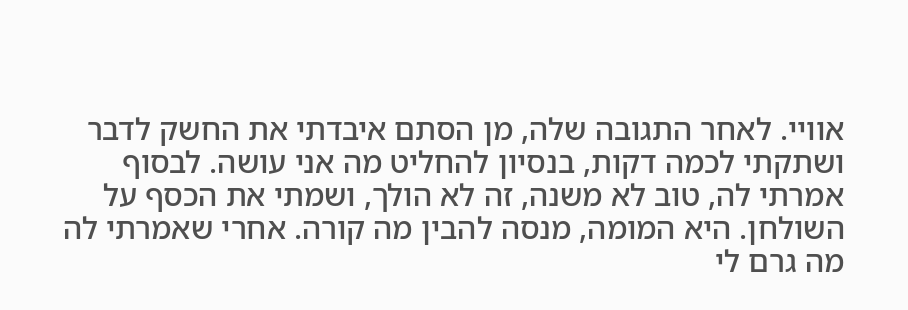אוויי. לאחר התגובה שלה, מן הסתם איבדתי את החשק לדבר ושתקתי לכמה דקות, בנסיון להחליט מה אני עושה. לבסוף אמרתי לה, טוב לא משנה, זה לא הולך, ושמתי את הכסף על השולחן. היא המומה, מנסה להבין מה קורה. אחרי שאמרתי לה מה גרם לי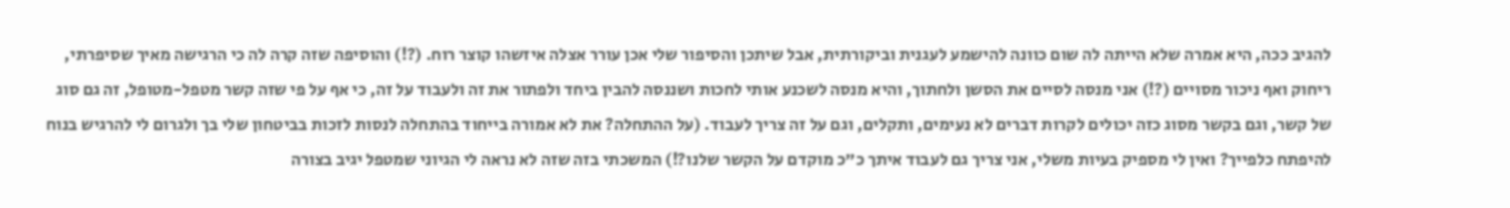להגיב ככה, היא אמרה שלא הייתה לה שום כוונה להישמע לעגנית וביקורתית, אבל שיתכן והסיפור שלי אכן עורר אצלה איזשהו קוצר רוח. (?!) והוסיפה שזה קרה לה כי הרגישה מאיך שסיפרתי, ריחוק ואף ניכור מסויים (?!) אני מנסה לסיים את הסשן ולחתוך, והיא מנסה לשכנע אותי לחכות ושננסה להבין ביחד ולפתור את זה ולעבוד על זה, כי אף על פי שזה קשר מטפל-מטופל, זה גם סוג של קשר, וגם בקשר מסוג כזה יכולים לקרות דברים לא נעימים, ותקלים, וגם על זה צריך לעבוד. (על ההתחלה? את לא אמורה בייחוד בהתחלה לנסות לזכות בביטחון שלי בך ולגרום לי להרגיש בנוח להיפתח כלפייך? ואין לי מספיק בעיות משלי, אני צריך גם לעבוד איתך כ"כ מוקדם על הקשר שלנו?!) המשכתי בזה שזה לא נראה לי הגיוני שמטפל יגיב בצורה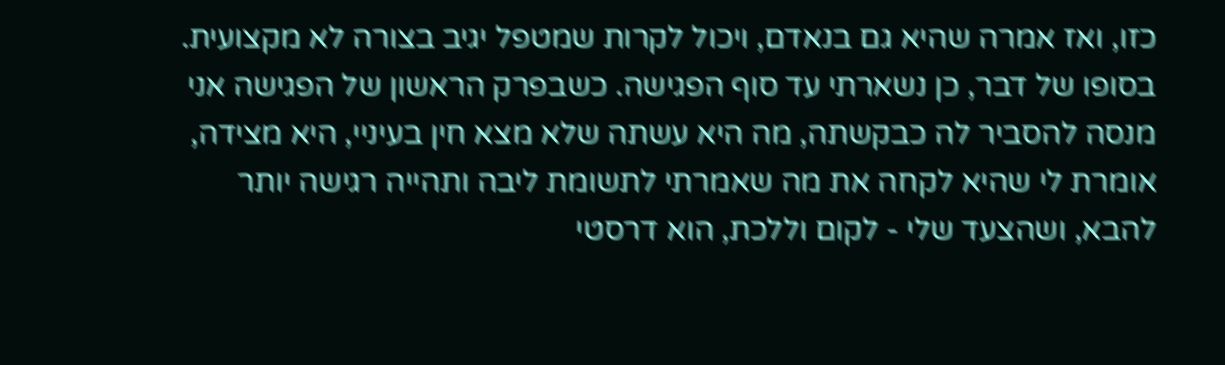כזו, ואז אמרה שהיא גם בנאדם, ויכול לקרות שמטפל יגיב בצורה לא מקצועית. בסופו של דבר, כן נשארתי עד סוף הפגישה. כשבפרק הראשון של הפגישה אני מנסה להסביר לה כבקשתה, מה היא עשתה שלא מצא חין בעיניי, היא מצידה, אומרת לי שהיא לקחה את מה שאמרתי לתשומת ליבה ותהייה רגישה יותר להבא, ושהצעד שלי - לקום וללכת, הוא דרסטי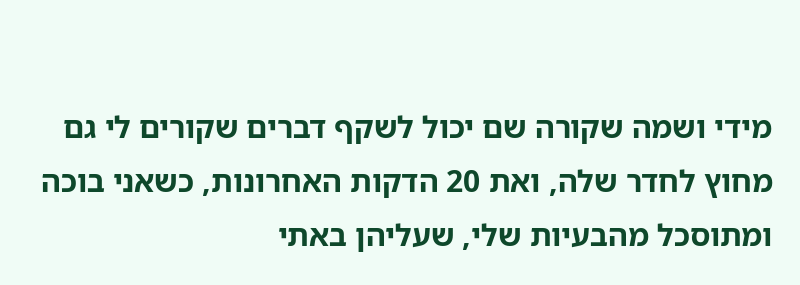מידי ושמה שקורה שם יכול לשקף דברים שקורים לי גם מחוץ לחדר שלה, ואת 20 הדקות האחרונות, כשאני בוכה ומתוסכל מהבעיות שלי, שעליהן באתי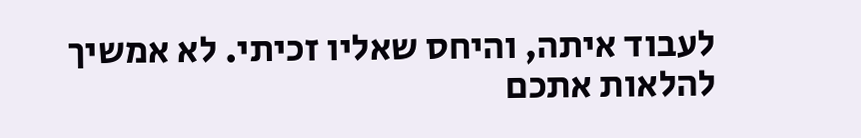לעבוד איתה, והיחס שאליו זכיתי. לא אמשיך להלאות אתכם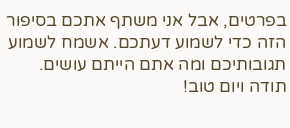בפרטים, אבל אני משתף אתכם בסיפור הזה כדי לשמוע דעתכם. אשמח לשמוע תגובותיכם ומה אתם הייתם עושים. תודה ויום טוב!